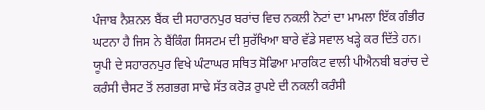ਪੰਜਾਬ ਨੈਸ਼ਨਲ ਬੈਂਕ ਦੀ ਸਹਾਰਨਪੁਰ ਬਰਾਂਚ ਵਿਚ ਨਕਲੀ ਨੋਟਾਂ ਦਾ ਮਾਮਲਾ ਇੱਕ ਗੰਭੀਰ ਘਟਨਾ ਹੈ ਜਿਸ ਨੇ ਬੈਂਕਿੰਗ ਸਿਸਟਮ ਦੀ ਸੁਰੱਖਿਆ ਬਾਰੇ ਵੱਡੇ ਸਵਾਲ ਖੜ੍ਹੇ ਕਰ ਦਿੱਤੇ ਹਨ। ਯੂਪੀ ਦੇ ਸਹਾਰਨਪੁਰ ਵਿਖੇ ਘੰਟਾਘਰ ਸਥਿਤ ਸੋਫਿਆ ਮਾਰਕਿਟ ਵਾਲੀ ਪੀਐਨਬੀ ਬਰਾਂਚ ਦੇ ਕਰੰਸੀ ਚੈਸਟ ਤੋਂ ਲਗਭਗ ਸਾਢੇ ਸੱਤ ਕਰੋੜ ਰੁਪਏ ਦੀ ਨਕਲੀ ਕਰੰਸੀ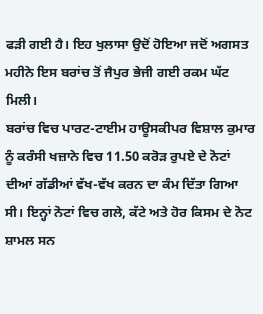ਫੜੀ ਗਈ ਹੈ। ਇਹ ਖੁਲਾਸਾ ਉਦੋਂ ਹੋਇਆ ਜਦੋਂ ਅਗਸਤ ਮਹੀਨੇ ਇਸ ਬਰਾਂਚ ਤੋਂ ਜੈਪੁਰ ਭੇਜੀ ਗਈ ਰਕਮ ਘੱਟ ਮਿਲੀ।
ਬਰਾਂਚ ਵਿਚ ਪਾਰਟ-ਟਾਈਮ ਹਾਊਸਕੀਪਰ ਵਿਸ਼ਾਲ ਕੁਮਾਰ ਨੂੰ ਕਰੰਸੀ ਖਜ਼ਾਨੇ ਵਿਚ 11.50 ਕਰੋੜ ਰੁਪਏ ਦੇ ਨੋਟਾਂ ਦੀਆਂ ਗੱਡੀਆਂ ਵੱਖ-ਵੱਖ ਕਰਨ ਦਾ ਕੰਮ ਦਿੱਤਾ ਗਿਆ ਸੀ। ਇਨ੍ਹਾਂ ਨੋਟਾਂ ਵਿਚ ਗਲੇ, ਕੱਟੇ ਅਤੇ ਹੋਰ ਕਿਸਮ ਦੇ ਨੋਟ ਸ਼ਾਮਲ ਸਨ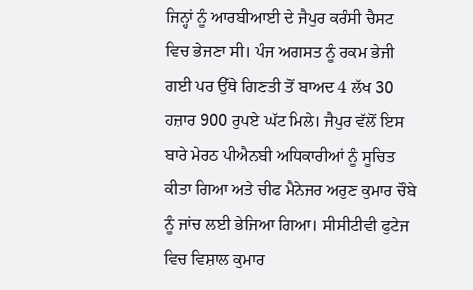ਜਿਨ੍ਹਾਂ ਨੂੰ ਆਰਬੀਆਈ ਦੇ ਜੈਪੁਰ ਕਰੰਸੀ ਚੈਸਟ ਵਿਚ ਭੇਜਣਾ ਸੀ। ਪੰਜ ਅਗਸਤ ਨੂੰ ਰਕਮ ਭੇਜੀ ਗਈ ਪਰ ਉੱਥੇ ਗਿਣਤੀ ਤੋਂ ਬਾਅਦ 4 ਲੱਖ 30 ਹਜ਼ਾਰ 900 ਰੁਪਏ ਘੱਟ ਮਿਲੇ। ਜੈਪੁਰ ਵੱਲੋਂ ਇਸ ਬਾਰੇ ਮੇਰਠ ਪੀਐਨਬੀ ਅਧਿਕਾਰੀਆਂ ਨੂੰ ਸੂਚਿਤ ਕੀਤਾ ਗਿਆ ਅਤੇ ਚੀਫ ਮੈਨੇਜਰ ਅਰੁਣ ਕੁਮਾਰ ਚੌਬੇ ਨੂੰ ਜਾਂਚ ਲਈ ਭੇਜਿਆ ਗਿਆ। ਸੀਸੀਟੀਵੀ ਫੁਟੇਜ ਵਿਚ ਵਿਸ਼ਾਲ ਕੁਮਾਰ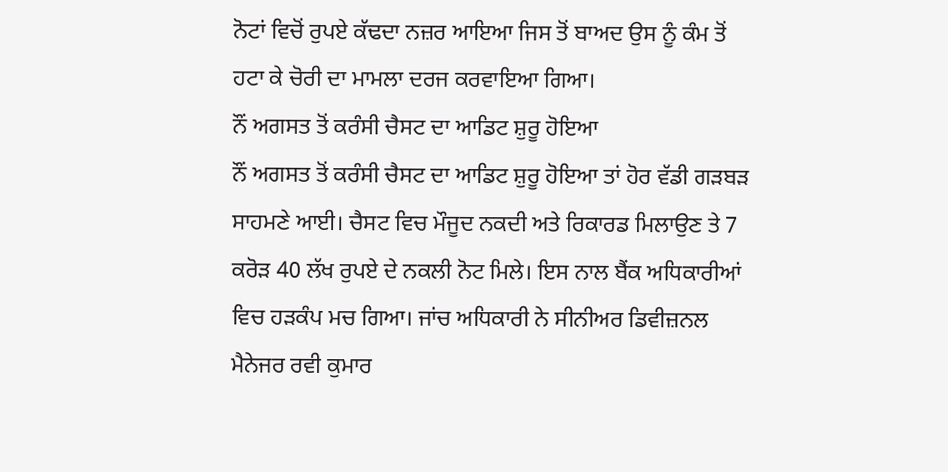ਨੋਟਾਂ ਵਿਚੋਂ ਰੁਪਏ ਕੱਢਦਾ ਨਜ਼ਰ ਆਇਆ ਜਿਸ ਤੋਂ ਬਾਅਦ ਉਸ ਨੂੰ ਕੰਮ ਤੋਂ ਹਟਾ ਕੇ ਚੋਰੀ ਦਾ ਮਾਮਲਾ ਦਰਜ ਕਰਵਾਇਆ ਗਿਆ।
ਨੌਂ ਅਗਸਤ ਤੋਂ ਕਰੰਸੀ ਚੈਸਟ ਦਾ ਆਡਿਟ ਸ਼ੁਰੂ ਹੋਇਆ
ਨੌਂ ਅਗਸਤ ਤੋਂ ਕਰੰਸੀ ਚੈਸਟ ਦਾ ਆਡਿਟ ਸ਼ੁਰੂ ਹੋਇਆ ਤਾਂ ਹੋਰ ਵੱਡੀ ਗੜਬੜ ਸਾਹਮਣੇ ਆਈ। ਚੈਸਟ ਵਿਚ ਮੌਜੂਦ ਨਕਦੀ ਅਤੇ ਰਿਕਾਰਡ ਮਿਲਾਉਣ ਤੇ 7 ਕਰੋੜ 40 ਲੱਖ ਰੁਪਏ ਦੇ ਨਕਲੀ ਨੋਟ ਮਿਲੇ। ਇਸ ਨਾਲ ਬੈਂਕ ਅਧਿਕਾਰੀਆਂ ਵਿਚ ਹੜਕੰਪ ਮਚ ਗਿਆ। ਜਾਂਚ ਅਧਿਕਾਰੀ ਨੇ ਸੀਨੀਅਰ ਡਿਵੀਜ਼ਨਲ ਮੈਨੇਜਰ ਰਵੀ ਕੁਮਾਰ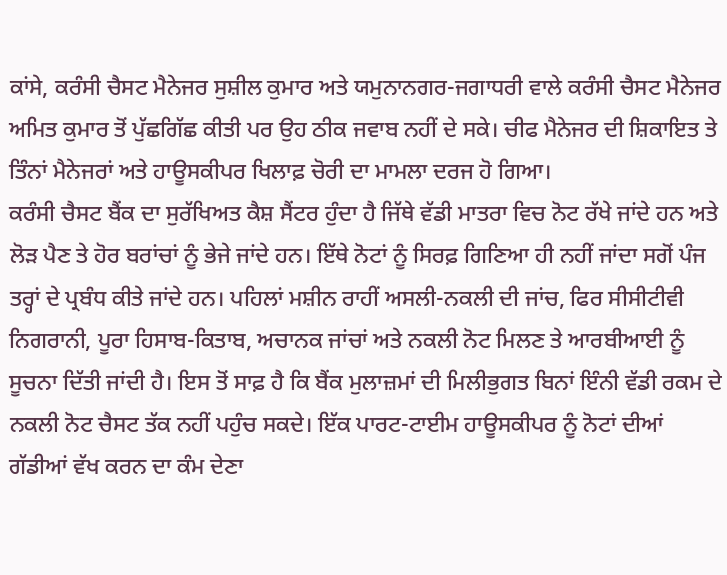ਕਾਂਸੇ, ਕਰੰਸੀ ਚੈਸਟ ਮੈਨੇਜਰ ਸੁਸ਼ੀਲ ਕੁਮਾਰ ਅਤੇ ਯਮੁਨਾਨਗਰ-ਜਗਾਧਰੀ ਵਾਲੇ ਕਰੰਸੀ ਚੈਸਟ ਮੈਨੇਜਰ ਅਮਿਤ ਕੁਮਾਰ ਤੋਂ ਪੁੱਛਗਿੱਛ ਕੀਤੀ ਪਰ ਉਹ ਠੀਕ ਜਵਾਬ ਨਹੀਂ ਦੇ ਸਕੇ। ਚੀਫ ਮੈਨੇਜਰ ਦੀ ਸ਼ਿਕਾਇਤ ਤੇ ਤਿੰਨਾਂ ਮੈਨੇਜਰਾਂ ਅਤੇ ਹਾਊਸਕੀਪਰ ਖਿਲਾਫ਼ ਚੋਰੀ ਦਾ ਮਾਮਲਾ ਦਰਜ ਹੋ ਗਿਆ।
ਕਰੰਸੀ ਚੈਸਟ ਬੈਂਕ ਦਾ ਸੁਰੱਖਿਅਤ ਕੈਸ਼ ਸੈਂਟਰ ਹੁੰਦਾ ਹੈ ਜਿੱਥੇ ਵੱਡੀ ਮਾਤਰਾ ਵਿਚ ਨੋਟ ਰੱਖੇ ਜਾਂਦੇ ਹਨ ਅਤੇ ਲੋੜ ਪੈਣ ਤੇ ਹੋਰ ਬਰਾਂਚਾਂ ਨੂੰ ਭੇਜੇ ਜਾਂਦੇ ਹਨ। ਇੱਥੇ ਨੋਟਾਂ ਨੂੰ ਸਿਰਫ਼ ਗਿਣਿਆ ਹੀ ਨਹੀਂ ਜਾਂਦਾ ਸਗੋਂ ਪੰਜ ਤਰ੍ਹਾਂ ਦੇ ਪ੍ਰਬੰਧ ਕੀਤੇ ਜਾਂਦੇ ਹਨ। ਪਹਿਲਾਂ ਮਸ਼ੀਨ ਰਾਹੀਂ ਅਸਲੀ-ਨਕਲੀ ਦੀ ਜਾਂਚ, ਫਿਰ ਸੀਸੀਟੀਵੀ ਨਿਗਰਾਨੀ, ਪੂਰਾ ਹਿਸਾਬ-ਕਿਤਾਬ, ਅਚਾਨਕ ਜਾਂਚਾਂ ਅਤੇ ਨਕਲੀ ਨੋਟ ਮਿਲਣ ਤੇ ਆਰਬੀਆਈ ਨੂੰ ਸੂਚਨਾ ਦਿੱਤੀ ਜਾਂਦੀ ਹੈ। ਇਸ ਤੋਂ ਸਾਫ਼ ਹੈ ਕਿ ਬੈਂਕ ਮੁਲਾਜ਼ਮਾਂ ਦੀ ਮਿਲੀਭੁਗਤ ਬਿਨਾਂ ਇੰਨੀ ਵੱਡੀ ਰਕਮ ਦੇ ਨਕਲੀ ਨੋਟ ਚੈਸਟ ਤੱਕ ਨਹੀਂ ਪਹੁੰਚ ਸਕਦੇ। ਇੱਕ ਪਾਰਟ-ਟਾਈਮ ਹਾਊਸਕੀਪਰ ਨੂੰ ਨੋਟਾਂ ਦੀਆਂ ਗੱਡੀਆਂ ਵੱਖ ਕਰਨ ਦਾ ਕੰਮ ਦੇਣਾ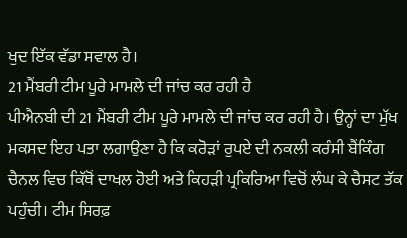ਖੁਦ ਇੱਕ ਵੱਡਾ ਸਵਾਲ ਹੈ।
21 ਮੈਂਬਰੀ ਟੀਮ ਪੂਰੇ ਮਾਮਲੇ ਦੀ ਜਾਂਚ ਕਰ ਰਹੀ ਹੈ
ਪੀਐਨਬੀ ਦੀ 21 ਮੈਂਬਰੀ ਟੀਮ ਪੂਰੇ ਮਾਮਲੇ ਦੀ ਜਾਂਚ ਕਰ ਰਹੀ ਹੈ। ਉਨ੍ਹਾਂ ਦਾ ਮੁੱਖ ਮਕਸਦ ਇਹ ਪਤਾ ਲਗਾਉਣਾ ਹੈ ਕਿ ਕਰੋੜਾਂ ਰੁਪਏ ਦੀ ਨਕਲੀ ਕਰੰਸੀ ਬੈਂਕਿੰਗ ਚੈਨਲ ਵਿਚ ਕਿੱਥੋਂ ਦਾਖਲ ਹੋਈ ਅਤੇ ਕਿਹੜੀ ਪ੍ਰਕਿਰਿਆ ਵਿਚੋਂ ਲੰਘ ਕੇ ਚੈਸਟ ਤੱਕ ਪਹੁੰਚੀ। ਟੀਮ ਸਿਰਫ਼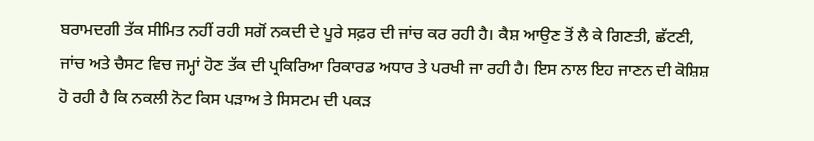ਬਰਾਮਦਗੀ ਤੱਕ ਸੀਮਿਤ ਨਹੀਂ ਰਹੀ ਸਗੋਂ ਨਕਦੀ ਦੇ ਪੂਰੇ ਸਫ਼ਰ ਦੀ ਜਾਂਚ ਕਰ ਰਹੀ ਹੈ। ਕੈਸ਼ ਆਉਣ ਤੋਂ ਲੈ ਕੇ ਗਿਣਤੀ, ਛੱਟਣੀ, ਜਾਂਚ ਅਤੇ ਚੈਸਟ ਵਿਚ ਜਮ੍ਹਾਂ ਹੋਣ ਤੱਕ ਦੀ ਪ੍ਰਕਿਰਿਆ ਰਿਕਾਰਡ ਅਧਾਰ ਤੇ ਪਰਖੀ ਜਾ ਰਹੀ ਹੈ। ਇਸ ਨਾਲ ਇਹ ਜਾਣਨ ਦੀ ਕੋਸ਼ਿਸ਼ ਹੋ ਰਹੀ ਹੈ ਕਿ ਨਕਲੀ ਨੋਟ ਕਿਸ ਪੜਾਅ ਤੇ ਸਿਸਟਮ ਦੀ ਪਕੜ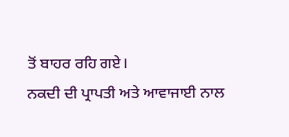ਤੋਂ ਬਾਹਰ ਰਹਿ ਗਏ।
ਨਕਦੀ ਦੀ ਪ੍ਰਾਪਤੀ ਅਤੇ ਆਵਾਜਾਈ ਨਾਲ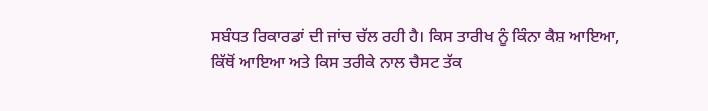ਸਬੰਧਤ ਰਿਕਾਰਡਾਂ ਦੀ ਜਾਂਚ ਚੱਲ ਰਹੀ ਹੈ। ਕਿਸ ਤਾਰੀਖ ਨੂੰ ਕਿੰਨਾ ਕੈਸ਼ ਆਇਆ, ਕਿੱਥੋਂ ਆਇਆ ਅਤੇ ਕਿਸ ਤਰੀਕੇ ਨਾਲ ਚੈਸਟ ਤੱਕ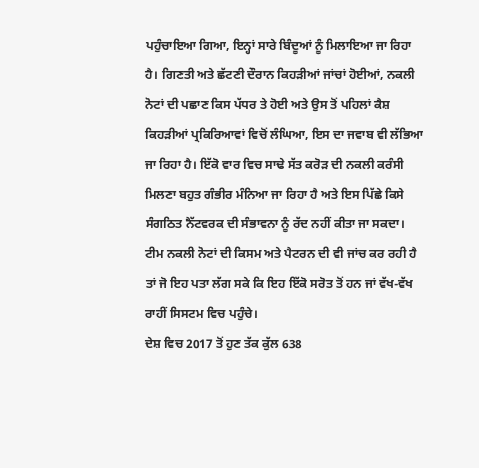ਪਹੁੰਚਾਇਆ ਗਿਆ, ਇਨ੍ਹਾਂ ਸਾਰੇ ਬਿੰਦੂਆਂ ਨੂੰ ਮਿਲਾਇਆ ਜਾ ਰਿਹਾ ਹੈ। ਗਿਣਤੀ ਅਤੇ ਛੱਟਣੀ ਦੌਰਾਨ ਕਿਹੜੀਆਂ ਜਾਂਚਾਂ ਹੋਈਆਂ, ਨਕਲੀ ਨੋਟਾਂ ਦੀ ਪਛਾਣ ਕਿਸ ਪੱਧਰ ਤੇ ਹੋਈ ਅਤੇ ਉਸ ਤੋਂ ਪਹਿਲਾਂ ਕੈਸ਼ ਕਿਹੜੀਆਂ ਪ੍ਰਕਿਰਿਆਵਾਂ ਵਿਚੋਂ ਲੰਘਿਆ, ਇਸ ਦਾ ਜਵਾਬ ਵੀ ਲੱਭਿਆ ਜਾ ਰਿਹਾ ਹੈ। ਇੱਕੋ ਵਾਰ ਵਿਚ ਸਾਢੇ ਸੱਤ ਕਰੋੜ ਦੀ ਨਕਲੀ ਕਰੰਸੀ ਮਿਲਣਾ ਬਹੁਤ ਗੰਭੀਰ ਮੰਨਿਆ ਜਾ ਰਿਹਾ ਹੈ ਅਤੇ ਇਸ ਪਿੱਛੇ ਕਿਸੇ ਸੰਗਠਿਤ ਨੈੱਟਵਰਕ ਦੀ ਸੰਭਾਵਨਾ ਨੂੰ ਰੱਦ ਨਹੀਂ ਕੀਤਾ ਜਾ ਸਕਦਾ। ਟੀਮ ਨਕਲੀ ਨੋਟਾਂ ਦੀ ਕਿਸਮ ਅਤੇ ਪੈਟਰਨ ਦੀ ਵੀ ਜਾਂਚ ਕਰ ਰਹੀ ਹੈ ਤਾਂ ਜੋ ਇਹ ਪਤਾ ਲੱਗ ਸਕੇ ਕਿ ਇਹ ਇੱਕੋ ਸਰੋਤ ਤੋਂ ਹਨ ਜਾਂ ਵੱਖ-ਵੱਖ ਰਾਹੀਂ ਸਿਸਟਮ ਵਿਚ ਪਹੁੰਚੇ।
ਦੇਸ਼ ਵਿਚ 2017 ਤੋਂ ਹੁਣ ਤੱਕ ਕੁੱਲ 638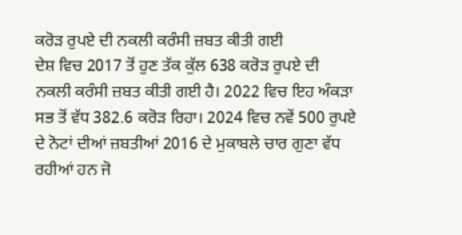ਕਰੋੜ ਰੁਪਏ ਦੀ ਨਕਲੀ ਕਰੰਸੀ ਜ਼ਬਤ ਕੀਤੀ ਗਈ
ਦੇਸ਼ ਵਿਚ 2017 ਤੋਂ ਹੁਣ ਤੱਕ ਕੁੱਲ 638 ਕਰੋੜ ਰੁਪਏ ਦੀ ਨਕਲੀ ਕਰੰਸੀ ਜ਼ਬਤ ਕੀਤੀ ਗਈ ਹੈ। 2022 ਵਿਚ ਇਹ ਅੰਕੜਾ ਸਭ ਤੋਂ ਵੱਧ 382.6 ਕਰੋੜ ਰਿਹਾ। 2024 ਵਿਚ ਨਵੇਂ 500 ਰੁਪਏ ਦੇ ਨੋਟਾਂ ਦੀਆਂ ਜ਼ਬਤੀਆਂ 2016 ਦੇ ਮੁਕਾਬਲੇ ਚਾਰ ਗੁਣਾ ਵੱਧ ਰਹੀਆਂ ਹਨ ਜੋ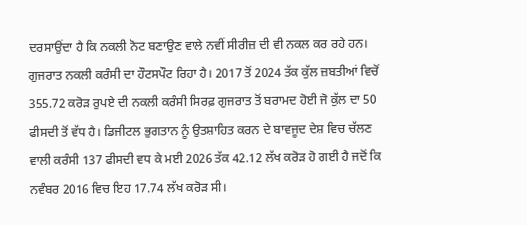ਦਰਸਾਉਂਦਾ ਹੈ ਕਿ ਨਕਲੀ ਨੋਟ ਬਣਾਉਣ ਵਾਲੇ ਨਵੀਂ ਸੀਰੀਜ਼ ਦੀ ਵੀ ਨਕਲ ਕਰ ਰਹੇ ਹਨ। ਗੁਜਰਾਤ ਨਕਲੀ ਕਰੰਸੀ ਦਾ ਹੌਟਸਪੌਟ ਰਿਹਾ ਹੈ। 2017 ਤੋਂ 2024 ਤੱਕ ਕੁੱਲ ਜ਼ਬਤੀਆਂ ਵਿਚੋਂ 355.72 ਕਰੋੜ ਰੁਪਏ ਦੀ ਨਕਲੀ ਕਰੰਸੀ ਸਿਰਫ਼ ਗੁਜਰਾਤ ਤੋਂ ਬਰਾਮਦ ਹੋਈ ਜੋ ਕੁੱਲ ਦਾ 50 ਫੀਸਦੀ ਤੋਂ ਵੱਧ ਹੈ। ਡਿਜੀਟਲ ਭੁਗਤਾਨ ਨੂੰ ਉਤਸ਼ਾਹਿਤ ਕਰਨ ਦੇ ਬਾਵਜੂਦ ਦੇਸ਼ ਵਿਚ ਚੱਲਣ ਵਾਲੀ ਕਰੰਸੀ 137 ਫੀਸਦੀ ਵਧ ਕੇ ਮਈ 2026 ਤੱਕ 42.12 ਲੱਖ ਕਰੋੜ ਹੋ ਗਈ ਹੈ ਜਦੋਂ ਕਿ ਨਵੰਬਰ 2016 ਵਿਚ ਇਹ 17.74 ਲੱਖ ਕਰੋੜ ਸੀ।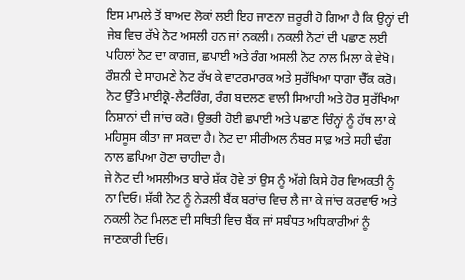ਇਸ ਮਾਮਲੇ ਤੋਂ ਬਾਅਦ ਲੋਕਾਂ ਲਈ ਇਹ ਜਾਣਨਾ ਜ਼ਰੂਰੀ ਹੋ ਗਿਆ ਹੈ ਕਿ ਉਨ੍ਹਾਂ ਦੀ ਜੇਬ ਵਿਚ ਰੱਖੇ ਨੋਟ ਅਸਲੀ ਹਨ ਜਾਂ ਨਕਲੀ। ਨਕਲੀ ਨੋਟਾਂ ਦੀ ਪਛਾਣ ਲਈ ਪਹਿਲਾਂ ਨੋਟ ਦਾ ਕਾਗਜ਼, ਛਪਾਈ ਅਤੇ ਰੰਗ ਅਸਲੀ ਨੋਟ ਨਾਲ ਮਿਲਾ ਕੇ ਵੇਖੋ। ਰੌਸ਼ਨੀ ਦੇ ਸਾਹਮਣੇ ਨੋਟ ਰੱਖ ਕੇ ਵਾਟਰਮਾਰਕ ਅਤੇ ਸੁਰੱਖਿਆ ਧਾਗਾ ਚੈੱਕ ਕਰੋ। ਨੋਟ ਉੱਤੇ ਮਾਈਕ੍ਰੋ-ਲੈਟਰਿੰਗ, ਰੰਗ ਬਦਲਣ ਵਾਲੀ ਸਿਆਹੀ ਅਤੇ ਹੋਰ ਸੁਰੱਖਿਆ ਨਿਸ਼ਾਨਾਂ ਦੀ ਜਾਂਚ ਕਰੋ। ਉਭਰੀ ਹੋਈ ਛਪਾਈ ਅਤੇ ਪਛਾਣ ਚਿੰਨ੍ਹਾਂ ਨੂੰ ਹੱਥ ਲਾ ਕੇ ਮਹਿਸੂਸ ਕੀਤਾ ਜਾ ਸਕਦਾ ਹੈ। ਨੋਟ ਦਾ ਸੀਰੀਅਲ ਨੰਬਰ ਸਾਫ਼ ਅਤੇ ਸਹੀ ਢੰਗ ਨਾਲ ਛਪਿਆ ਹੋਣਾ ਚਾਹੀਦਾ ਹੈ।
ਜੇ ਨੋਟ ਦੀ ਅਸਲੀਅਤ ਬਾਰੇ ਸ਼ੱਕ ਹੋਵੇ ਤਾਂ ਉਸ ਨੂੰ ਅੱਗੇ ਕਿਸੇ ਹੋਰ ਵਿਅਕਤੀ ਨੂੰ ਨਾ ਦਿਓ। ਸ਼ੱਕੀ ਨੋਟ ਨੂੰ ਨੇੜਲੀ ਬੈਂਕ ਬਰਾਂਚ ਵਿਚ ਲੈ ਜਾ ਕੇ ਜਾਂਚ ਕਰਵਾਓ ਅਤੇ ਨਕਲੀ ਨੋਟ ਮਿਲਣ ਦੀ ਸਥਿਤੀ ਵਿਚ ਬੈਂਕ ਜਾਂ ਸਬੰਧਤ ਅਧਿਕਾਰੀਆਂ ਨੂੰ ਜਾਣਕਾਰੀ ਦਿਓ।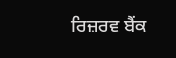ਰਿਜ਼ਰਵ ਬੈਂਕ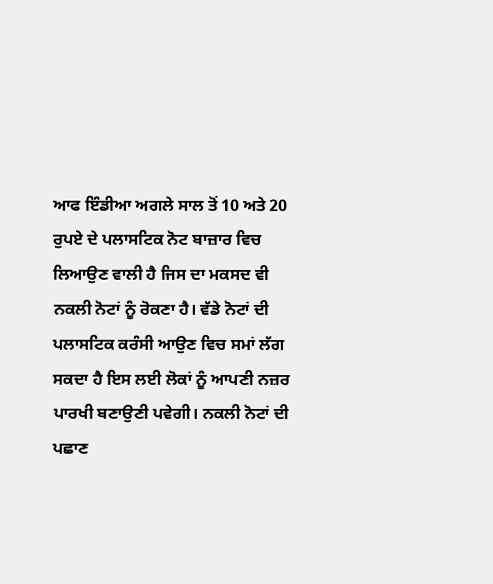ਆਫ ਇੰਡੀਆ ਅਗਲੇ ਸਾਲ ਤੋਂ 10 ਅਤੇ 20 ਰੁਪਏ ਦੇ ਪਲਾਸਟਿਕ ਨੋਟ ਬਾਜ਼ਾਰ ਵਿਚ ਲਿਆਉਣ ਵਾਲੀ ਹੈ ਜਿਸ ਦਾ ਮਕਸਦ ਵੀ ਨਕਲੀ ਨੋਟਾਂ ਨੂੰ ਰੋਕਣਾ ਹੈ। ਵੱਡੇ ਨੋਟਾਂ ਦੀ ਪਲਾਸਟਿਕ ਕਰੰਸੀ ਆਉਣ ਵਿਚ ਸਮਾਂ ਲੱਗ ਸਕਦਾ ਹੈ ਇਸ ਲਈ ਲੋਕਾਂ ਨੂੰ ਆਪਣੀ ਨਜ਼ਰ ਪਾਰਖੀ ਬਣਾਉਣੀ ਪਵੇਗੀ। ਨਕਲੀ ਨੋਟਾਂ ਦੀ ਪਛਾਣ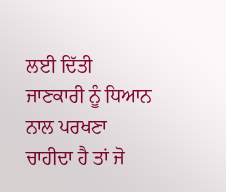ਲਈ ਦਿੱਤੀ ਜਾਣਕਾਰੀ ਨੂੰ ਧਿਆਨ ਨਾਲ ਪਰਖਣਾ ਚਾਹੀਦਾ ਹੈ ਤਾਂ ਜੋ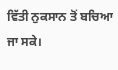ਵਿੱਤੀ ਨੁਕਸਾਨ ਤੋਂ ਬਚਿਆ ਜਾ ਸਕੇ।